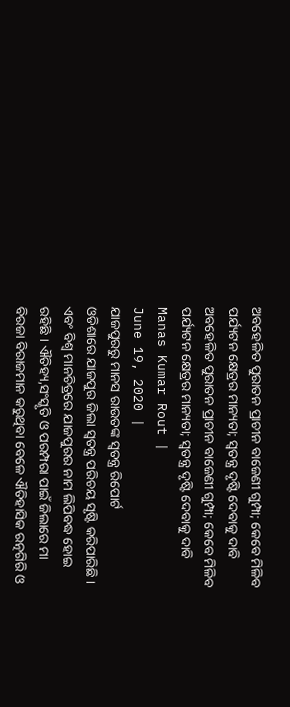ଅବହେଳିତ ପୁରାତନ ପ୍ରାଚୀନ ବାଜେଣୀ ଗୁମ୍ପା; କେବେ ମିଳିବ ପର୍ଯ୍ୟଟନ କ୍ଷେତ୍ରର ମାନ୍ୟତା; ସ୍ୱତନ୍ତ୍ର ଦୃଷ୍ଟି ଦେବାକୁ ଦାବି
ଅବହେଳିତ ପୁରାତନ ପ୍ରାଚୀନ ବାଜେଣୀ ଗୁମ୍ପା; କେବେ ମିଳିବ ପର୍ଯ୍ୟଟନ କ୍ଷେତ୍ରର ମାନ୍ୟତା; ସ୍ୱତନ୍ତ୍ର ଦୃଷ୍ଟି ଦେବାକୁ ଦାବି
Manas Kumar Rout |
June 19, 2020 |
ଯାଜପୁରରୁ ମାନସ ରାଉତଙ୍କ ସ୍ୱତନ୍ତ୍ର ରିପୋର୍ଟ
ଓଡିଶାରେ ଯାଜପୁର ଜିଲା ସ୍ୱତନ୍ତ୍ର ପରିଚୟ ସୃଷ୍ଟି କରିପାରିଛି । ଏବଂ ବିଶ୍ୱ ମାନଚିତ୍ରରେ ଯାଜପୁରର ନାମ ଲିପିବଦ୍ଧ ହୋଇ ରହିଛି । ଐତିହ୍ୟ,ସଂସ୍କୃତି ଓ ପରମ୍ପରା ପାଇଁ ଜିଲାରେ ମା ବିରଜା ବିରାଜମାନ କରୁଥିବା ବେଳେ ଐତିହାସିକ ରତ୍ନଗିରି ଓ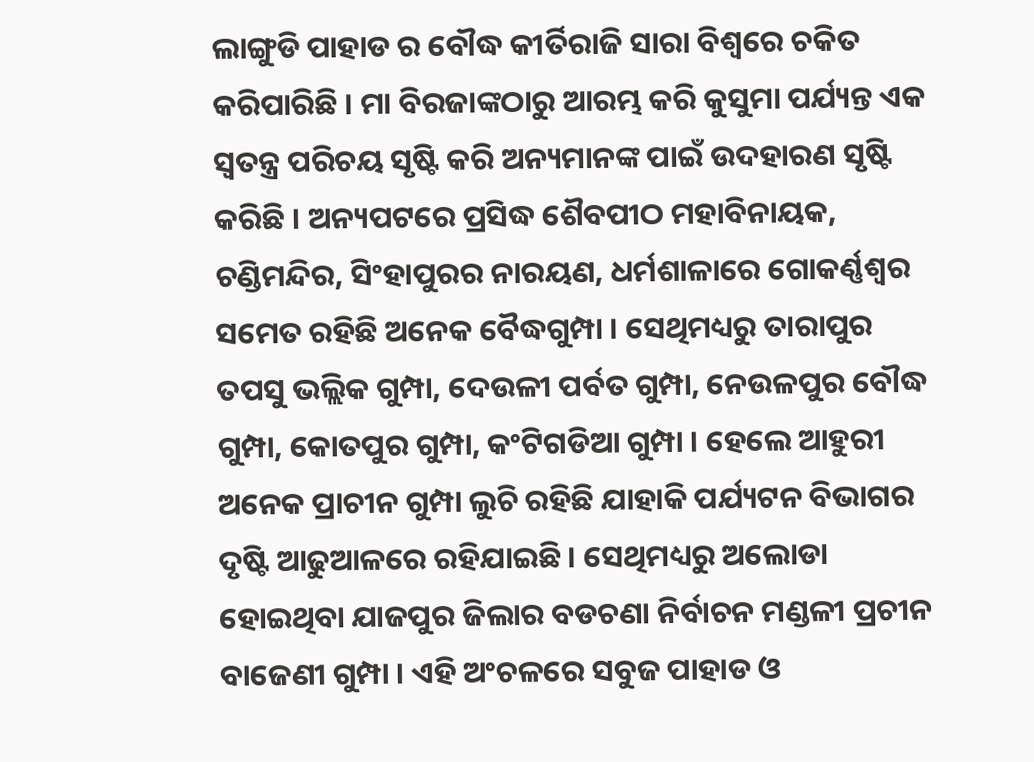ଲାଙ୍ଗୁଡି ପାହାଡ ର ବୌଦ୍ଧ କୀର୍ତିରାଜି ସାରା ବିଶ୍ୱରେ ଚକିତ କରିପାରିଛି । ମା ବିରଜାଙ୍କଠାରୁ ଆରମ୍ଭ କରି କୁସୁମା ପର୍ଯ୍ୟନ୍ତ ଏକ ସ୍ୱତନ୍ତ୍ର ପରିଚୟ ସୃଷ୍ଟି କରି ଅନ୍ୟମାନଙ୍କ ପାଇଁ ଉଦହାରଣ ସୃଷ୍ଟି କରିଛି । ଅନ୍ୟପଟରେ ପ୍ରସିଦ୍ଧ ଶୈବପୀଠ ମହାବିନାୟକ, ଚଣ୍ଡିମନ୍ଦିର, ସିଂହାପୁରର ନାରୟଣ, ଧର୍ମଶାଳାରେ ଗୋକର୍ଣ୍ଣଶ୍ୱର ସମେତ ରହିଛି ଅନେକ ବୈଦ୍ଧଗୁମ୍ପା । ସେଥିମଧ୍ୟରୁ ତାରାପୁର ତପସୁ ଭଲ୍ଲିକ ଗୁମ୍ପା, ଦେଉଳୀ ପର୍ବତ ଗୁମ୍ପା, ନେଉଳପୁର ବୌଦ୍ଧ ଗୁମ୍ପା, କୋତପୁର ଗୁମ୍ପା, କଂଟିଗଡିଆ ଗୁମ୍ପା । ହେଲେ ଆହୁରୀ ଅନେକ ପ୍ରାଚୀନ ଗୁମ୍ପା ଲୁଚି ରହିଛି ଯାହାକି ପର୍ଯ୍ୟଟନ ବିଭାଗର ଦୃଷ୍ଟି ଆଢୁଆଳରେ ରହିଯାଇଛି । ସେଥିମଧ୍ୟରୁ ଅଲୋଡା ହୋଇଥିବା ଯାଜପୁର ଜିଲାର ବଡଚଣା ନିର୍ବାଚନ ମଣ୍ଡଳୀ ପ୍ରଚୀନ ବାଜେଣୀ ଗୁମ୍ପା । ଏହି ଅଂଚଳରେ ସବୁଜ ପାହାଡ ଓ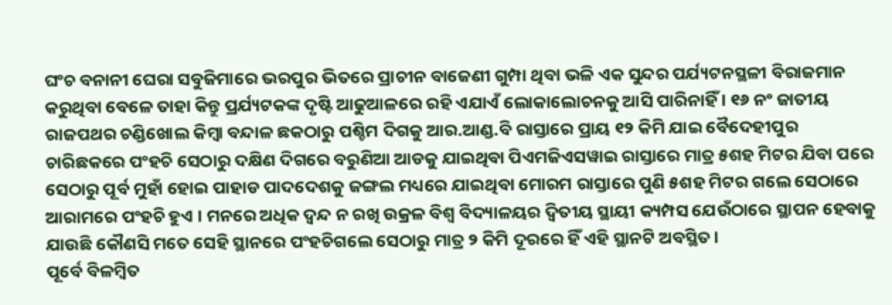ଘଂଚ ବନାନୀ ଘେରା ସବୁଜିମାରେ ଭରପୁର ଭିତରେ ପ୍ରାଚୀନ ବାଜେଣୀ ଗୁମ୍ପା ଥିବା ଭଳି ଏକ ସୁନ୍ଦର ପର୍ଯ୍ୟଟନସ୍ଥଳୀ ବିରାଜମାନ କରୁଥିବା ବେଳେ ତାହା କିନ୍ତୁ ପ୍ରର୍ଯ୍ୟଟକଙ୍କ ଦୃଷ୍ଟି ଆଢୁଆଳରେ ରହି ଏଯାଏଁ ଲୋକାଲୋଚନକୁ ଆସି ପାରିନାହିଁ । ୧୬ ନଂ ଜାତୀୟ ରାଜପଥର ଚଣ୍ଡିଖୋଲ କିମ୍ବା ବନ୍ଦାଳ ଛକଠାରୁ ପଶ୍ଚିମ ଦିଗକୁ ଆର.ଆଣ୍ଡ.ବି ରାସ୍ତାରେ ପ୍ରାୟ ୧୨ କିମି ଯାଇ ବୈଦେହୀପୁର ଚାରିଛକରେ ପଂହଚି ସେଠାରୁ ଦକ୍ଷିଣ ଦିଗରେ ବରୁଣିଆ ଆଡକୁ ଯାଇଥିବା ପିଏମଜିଏସୱାଇ ରାସ୍ତାରେ ମାତ୍ର ୫ଶହ ମିଟର ଯିବା ପରେ ସେଠାରୁ ପୂର୍ବ ମୁହାଁ ହୋଇ ପାହାଡ ପାଦଦେଶକୁ ଜଙ୍ଗଲ ମଧ୍ୟରେ ଯାଇଥିବା ମୋରମ ରାସ୍ତାରେ ପୁଣି ୫ଶହ ମିଟର ଗଲେ ସେଠାରେ ଆରାମରେ ପଂହଚି ହୁଏ । ମନରେ ଅଧିକ ଦ୍ୱନ୍ଦ ନ ରଖି ଉକ୍ରଳ ବିଶ୍ୱ ବିଦ୍ୟାଳୟର ଦ୍ୱିତୀୟ ସ୍ଥାୟୀ କ୍ୟମ୍ପସ ଯେଉଁଠାରେ ସ୍ଥାପନ ହେବାକୁ ଯାଉଛି କୌଣସି ମତେ ସେହି ସ୍ଥାନରେ ପଂହଚିଗଲେ ସେଠାରୁ ମାତ୍ର ୨ କିମି ଦୂରରେ ହିଁ ଏହି ସ୍ଥାନଟି ଅବସ୍ଥିତ ।
ପୂର୍ବେ ବିଳମ୍ବିତ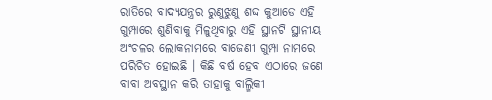ରାତିରେ ବାଦ୍ୟଯନ୍ତ୍ରର ରୁଣୁଝୁଣୁ ଶଦ୍ଦ କୁଆଡେ ଏହି ଗୁମ୍ପାରେ ଶୁଣିବାକୁ ମିଳୁଥିବାରୁ ଏହି ସ୍ଥାନଟି ସ୍ଥାନୀୟ ଅଂଚଳର ଲୋକନାମରେ ବାଜେଣୀ ଗୁମ୍ପା ନାମରେ ପରିଚିତ ହୋଇଛି । କିଛି ବର୍ଷ ହେବ ଏଠାରେ ଜଣେ ବାବା ଅବସ୍ଥାନ କରି ତାହାକୁ ବାଲ୍ମିକୀ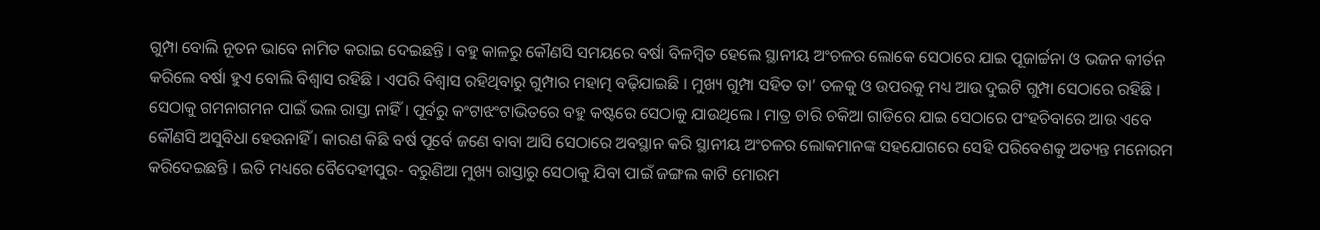ଗୁମ୍ପା ବୋଲି ନୂତନ ଭାବେ ନାମିତ କରାଇ ଦେଇଛନ୍ତି । ବହୁ କାଳରୁ କୌଣସି ସମୟରେ ବର୍ଷା ବିଳମ୍ବିତ ହେଲେ ସ୍ଥାନୀୟ ଅଂଚଳର ଲୋକେ ସେଠାରେ ଯାଇ ପୂଜାର୍ଚ୍ଚନା ଓ ଭଜନ କୀର୍ତନ କରିଲେ ବର୍ଷା ହୁଏ ବୋଲି ବିଶ୍ୱାସ ରହିଛି । ଏପରି ବିଶ୍ୱାସ ରହିଥିବାରୁ ଗୁମ୍ପାର ମହାତ୍ମ ବଢ଼ିଯାଇଛି । ମୁଖ୍ୟ ଗୁମ୍ପା ସହିତ ତା’ ତଳକୁ ଓ ଉପରକୁ ମଧ୍ୟ ଆଉ ଦୁଇଟି ଗୁମ୍ପା ସେଠାରେ ରହିଛି । ସେଠାକୁ ଗମନାଗମନ ପାଇଁ ଭଲ ରାସ୍ତା ନାହିଁ । ପୂର୍ବରୁ କଂଟାଝଂଟାଭିତରେ ବହୁ କଷ୍ଟରେ ସେଠାକୁ ଯାଉଥିଲେ । ମାତ୍ର ଚାରି ଚକିଆ ଗାଡିରେ ଯାଇ ସେଠାରେ ପଂହଚିବାରେ ଆଉ ଏବେ କୌଣସି ଅସୁବିଧା ହେଉନାହିଁ । କାରଣ କିଛି ବର୍ଷ ପୂର୍ବେ ଜଣେ ବାବା ଆସି ସେଠାରେ ଅବସ୍ଥାନ କରି ସ୍ଥାନୀୟ ଅଂଚଳର ଲୋକମାନଙ୍କ ସହଯୋଗରେ ସେହି ପରିବେଶକୁ ଅତ୍ୟନ୍ତ ମନୋରମ କରିଦେଇଛନ୍ତି । ଇତି ମଧ୍ୟରେ ବୈଦେହୀପୁର- ବରୁଣିଆ ମୁଖ୍ୟ ରାସ୍ତାରୁ ସେଠାକୁ ଯିବା ପାଇଁ ଜଙ୍ଗଲ କାଟି ମୋରମ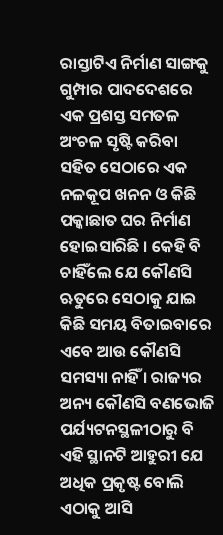ରାସ୍ତାଟିଏ ନିର୍ମାଣ ସାଙ୍ଗକୁ ଗୁମ୍ପାର ପାଦଦେଶରେ ଏକ ପ୍ରଶସ୍ତ ସମତଳ ଅଂଚଳ ସୃଷ୍ଟି କରିବା ସହିତ ସେଠାରେ ଏକ ନଳକୂପ ଖନନ ଓ କିଛି ପକ୍କାଛାତ ଘର ନିର୍ମାଣ ହୋଇସାରିଛି । କେହି ବି ଚାହିଁଲେ ଯେ କୌଣସି ଋତୁରେ ସେଠାକୁ ଯାଇ କିଛି ସମୟ ବିତାଇବାରେ ଏବେ ଆଉ କୌଣସି ସମସ୍ୟା ନାହିଁ । ରାଜ୍ୟର ଅନ୍ୟ କୌଣସି ବଣଭୋଜି ପର୍ଯ୍ୟଟନସ୍ଥଳୀଠାରୁ ବି ଏହି ସ୍ଥାନଟି ଆହୁରୀ ଯେ ଅଧିକ ପ୍ରକୃଷ୍ଟ ବୋଲି ଏଠାକୁ ଆସି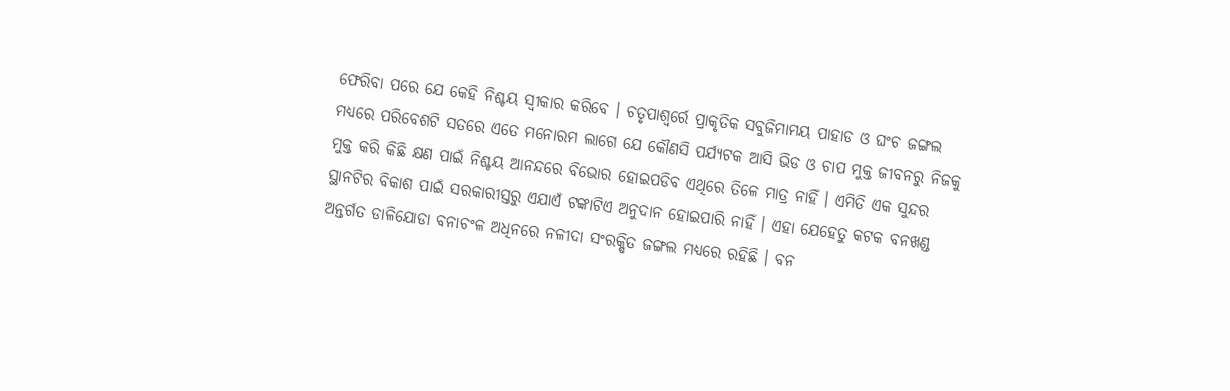ଫେରିବା ପରେ ଯେ କେହି ନିଶ୍ଚୟ ସ୍ୱୀକାର କରିବେ । ଚତୃପାଶ୍ୱର୍ରେ ପ୍ରାକୃତିକ ସବୁଜିମାମୟ ପାହାଡ ଓ ଘଂଚ ଜଙ୍ଗଲ ମଧ୍ୟରେ ପରିବେଶଟି ସତରେ ଏତେ ମନୋରମ ଲାଗେ ଯେ କୌଣସି ପର୍ଯ୍ୟଟକ ଆସି ଭିଡ ଓ ଚାପ ମୁକ୍ତ ଜୀବନରୁ ନିଜକୁ ମୁକ୍ତ କରି କିଛି କ୍ଷଣ ପାଇଁ ନିଶ୍ଚୟ ଆନନ୍ଦରେ ବିଭୋର ହୋଇପଡିବ ଏଥିରେ ତିଳେ ମାତ୍ର ନାହିଁ । ଏମିତି ଏକ ସୁନ୍ଦର ସ୍ଥାନଟିର ବିକାଶ ପାଇଁ ସରକାରୀସ୍ତରୁ ଏଯାଏଁ ଟଙ୍କାଟିଏ ଅନୁଦାନ ହୋଇପାରି ନାହିଁ । ଏହା ଯେହେତୁ କଟକ ବନଖଣ୍ଡ ଅନ୍ତର୍ଗତ ଡାଳିଯୋଡା ବନାଚଂଳ ଅଧିନରେ ନଳୀଦା ସଂରକ୍ଷିତ ଜଙ୍ଗଲ ମଧ୍ୟରେ ରହିଛି । ବନ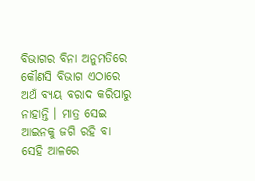ବିଭାଗର ବିନା ଅନୁମତିରେ କୌଣସି ବିଭାଗ ଏଠାରେ ଅଥଁ ବ୍ୟୟ ବରାଦ କରିପାରୁ ନାହାନ୍ତି । ମାତ୍ର ସେଇ ଆଇନକୁ ଜଗି ରହି ବା ସେହି ଆଳରେ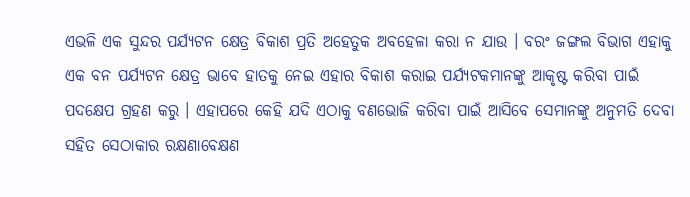ଏଭଳି ଏକ ସୁନ୍ଦର ପର୍ଯ୍ୟଟନ କ୍ଷେତ୍ର ବିକାଶ ପ୍ରତି ଅହେତୁକ ଅବହେଳା କରା ନ ଯାଉ । ବରଂ ଜଙ୍ଗଲ ବିଭାଗ ଏହାକୁ ଏକ ବନ ପର୍ଯ୍ୟଟନ କ୍ଷେତ୍ର ଭାବେ ହାତକୁ ନେଇ ଏହାର ବିକାଶ କରାଇ ପର୍ଯ୍ୟଟକମାନଙ୍କୁ ଆକୃଷ୍ଟ କରିବା ପାଇଁ ପଦକ୍ଷେପ ଗ୍ରହଣ କରୁ । ଏହାପରେ କେହି ଯଦି ଏଠାକୁ ବଣଭୋଜି କରିବା ପାଇଁ ଆସିବେ ସେମାନଙ୍କୁ ଅନୁମତି ଦେବା ସହିତ ସେଠାକାର ରକ୍ଷଣାବେକ୍ଷଣ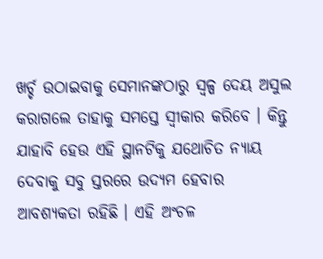ଖର୍ଚ୍ଚ ଉଠାଇବାକୁ ସେମାନଙ୍କଠାରୁ ସ୍ୱଳ୍ପ ଦେୟ ଅସୁଲ କରାଗଲେ ତାହାକୁ ସମସ୍ତେ ସ୍ୱୀକାର କରିବେ । କିନ୍ତୁ ଯାହାବି ହେଉ ଏହି ସ୍ଥାନଟିକୁ ଯଥୋଚିତ ନ୍ୟାୟ ଦେବାକୁ ସବୁ ସ୍ତରରେ ଉଦ୍ୟମ ହେବାର ଆବଶ୍ୟକତା ରହିଛି । ଏହି ଅଂଚଳ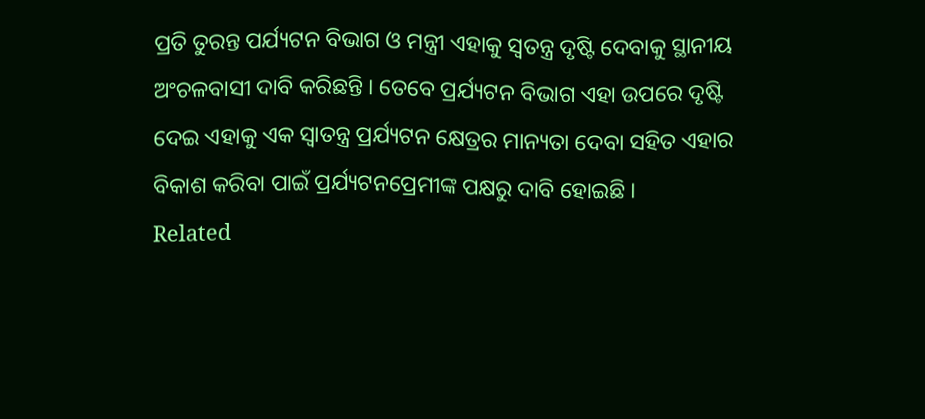ପ୍ରତି ତୁରନ୍ତ ପର୍ଯ୍ୟଟନ ବିଭାଗ ଓ ମନ୍ତ୍ରୀ ଏହାକୁ ସ୍ୱତନ୍ତ୍ର ଦୃଷ୍ଟି ଦେବାକୁ ସ୍ଥାନୀୟ ଅଂଚଳବାସୀ ଦାବି କରିଛନ୍ତି । ତେବେ ପ୍ରର୍ଯ୍ୟଟନ ବିଭାଗ ଏହା ଉପରେ ଦୃଷ୍ଟି ଦେଇ ଏହାକୁ ଏକ ସ୍ୱାତନ୍ତ୍ର ପ୍ରର୍ଯ୍ୟଟନ କ୍ଷେତ୍ରର ମାନ୍ୟତା ଦେବା ସହିତ ଏହାର ବିକାଶ କରିବା ପାଇଁ ପ୍ରର୍ଯ୍ୟଟନପ୍ରେମୀଙ୍କ ପକ୍ଷରୁ ଦାବି ହୋଇଛି ।
Related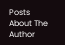Posts
About The Author